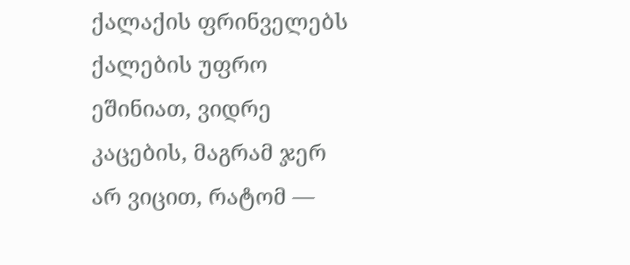ქალაქის ფრინველებს ქალების უფრო ეშინიათ, ვიდრე კაცების, მაგრამ ჯერ არ ვიცით, რატომ —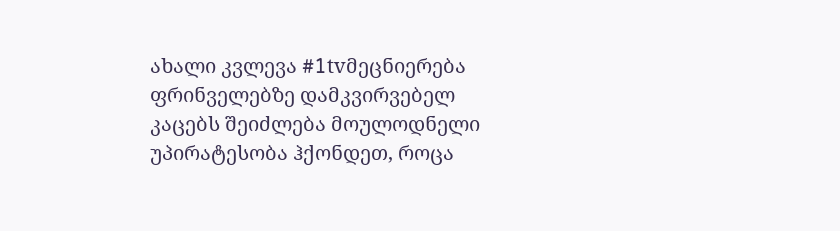ახალი კვლევა #1tvმეცნიერება
ფრინველებზე დამკვირვებელ კაცებს შეიძლება მოულოდნელი უპირატესობა ჰქონდეთ, როცა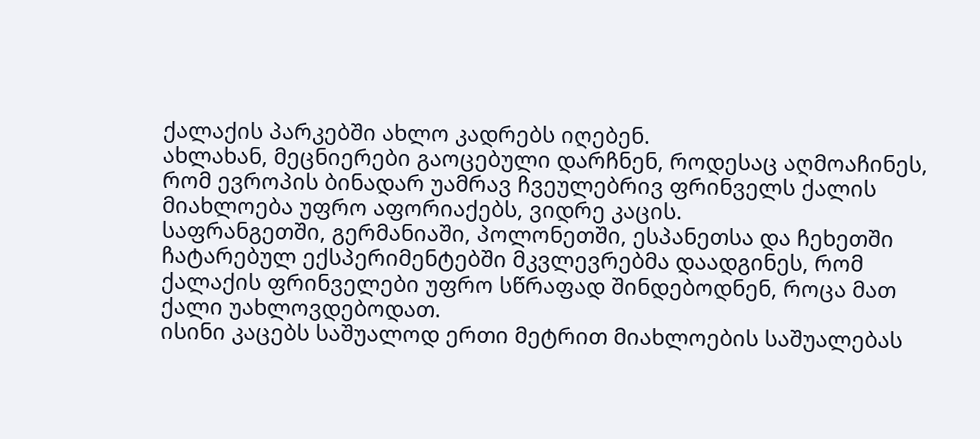ქალაქის პარკებში ახლო კადრებს იღებენ.
ახლახან, მეცნიერები გაოცებული დარჩნენ, როდესაც აღმოაჩინეს, რომ ევროპის ბინადარ უამრავ ჩვეულებრივ ფრინველს ქალის მიახლოება უფრო აფორიაქებს, ვიდრე კაცის.
საფრანგეთში, გერმანიაში, პოლონეთში, ესპანეთსა და ჩეხეთში ჩატარებულ ექსპერიმენტებში მკვლევრებმა დაადგინეს, რომ ქალაქის ფრინველები უფრო სწრაფად შინდებოდნენ, როცა მათ ქალი უახლოვდებოდათ.
ისინი კაცებს საშუალოდ ერთი მეტრით მიახლოების საშუალებას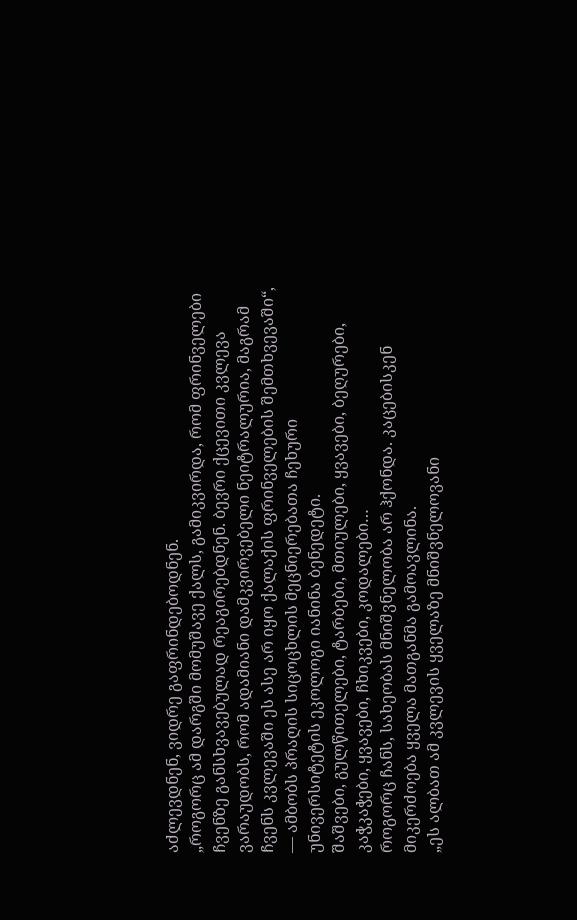აძლევდნენ, ვიდრე გაფრინდებოდნენ.
„როგორც ამ დარგში მომუშავე ქალს, გამიკვირდა, რომ ფრინველები ჩვენზე განსხვავებულად რეაგირებდნენ. ბევრი ქცევითი კვლევა ვარაუდობს, რომ ადამიანი დამკვირვებელი ნეიტრალურია, მაგრამ ჩვენს კვლევაში ეს ასე არ იყო ქალაქის ფრინველების შემთხვევაში“, — ამბობს პრაღის სიცოცხლის მეცნიერებათა ჩეხური უნივერსიტეტის ეკოლოგი იანინა ბენედეტი.
შაშვები, გულწითელები, ტარბები, მთიულები, ყვავები, ბეღურები, კაჭკაჭები, ყვავები, ჩხიკვები, კოდალები…
როგორც ჩანს, სახეობას მნიშვნელობა არ ჰქონდა. კაცებისკენ მიკერძოება ყველა მათგანმა გამოავლინა.
„ეს ალბათ ამ კვლევის ყველაზე მნიშვნელოვანი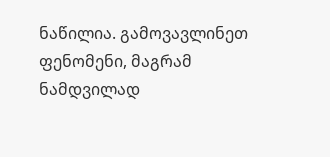ნაწილია. გამოვავლინეთ ფენომენი, მაგრამ ნამდვილად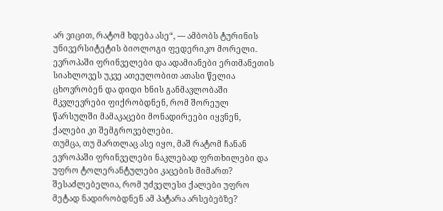არ ვიცით, რატომ ხდება ასე“, — ამბობს ტურინის უნივერსიტეტის ბიოლოგი ფედერიკო მორელი.
ევროპაში ფრინველები და ადამიანები ერთმანეთის სიახლოვეს უკვე ათეულობით ათასი წელია ცხოვრობენ და დიდი ხნის განმავლობაში მკვლევრები ფიქრობდნენ, რომ შორეულ წარსულში მამაკაცები მონადირეები იყვნენ, ქალები კი შემგროვებლები.
თუმცა, თუ მართლაც ასე იყო, მაშ რატომ ჩანან ევროპაში ფრინველები ნაკლებად ფრთხილები და უფრო ტოლერანტულები კაცების მიმართ? შესაძლებელია, რომ უძველესი ქალები უფრო მეტად ნადირობდნენ ამ პატარა არსებებზე?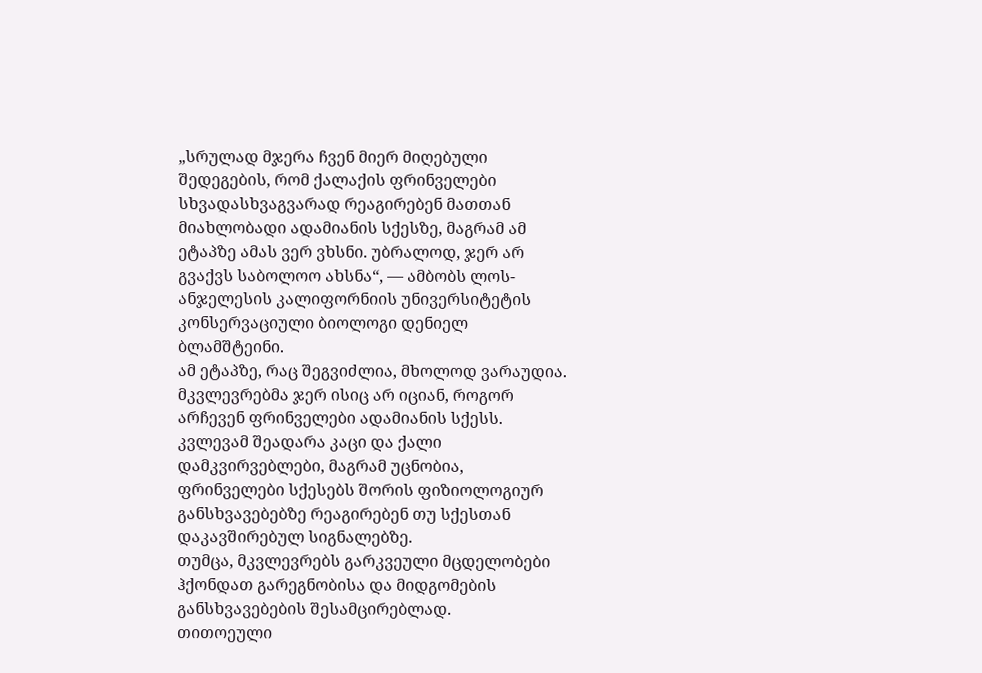„სრულად მჯერა ჩვენ მიერ მიღებული შედეგების, რომ ქალაქის ფრინველები სხვადასხვაგვარად რეაგირებენ მათთან მიახლობადი ადამიანის სქესზე, მაგრამ ამ ეტაპზე ამას ვერ ვხსნი. უბრალოდ, ჯერ არ გვაქვს საბოლოო ახსნა“, — ამბობს ლოს-ანჯელესის კალიფორნიის უნივერსიტეტის კონსერვაციული ბიოლოგი დენიელ ბლამშტეინი.
ამ ეტაპზე, რაც შეგვიძლია, მხოლოდ ვარაუდია. მკვლევრებმა ჯერ ისიც არ იციან, როგორ არჩევენ ფრინველები ადამიანის სქესს.
კვლევამ შეადარა კაცი და ქალი დამკვირვებლები, მაგრამ უცნობია, ფრინველები სქესებს შორის ფიზიოლოგიურ განსხვავებებზე რეაგირებენ თუ სქესთან დაკავშირებულ სიგნალებზე.
თუმცა, მკვლევრებს გარკვეული მცდელობები ჰქონდათ გარეგნობისა და მიდგომების განსხვავებების შესამცირებლად.
თითოეული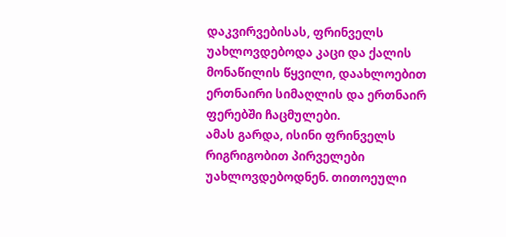დაკვირვებისას, ფრინველს უახლოვდებოდა კაცი და ქალის მონაწილის წყვილი, დაახლოებით ერთნაირი სიმაღლის და ერთნაირ ფერებში ჩაცმულები.
ამას გარდა, ისინი ფრინველს რიგრიგობით პირველები უახლოვდებოდნენ. თითოეული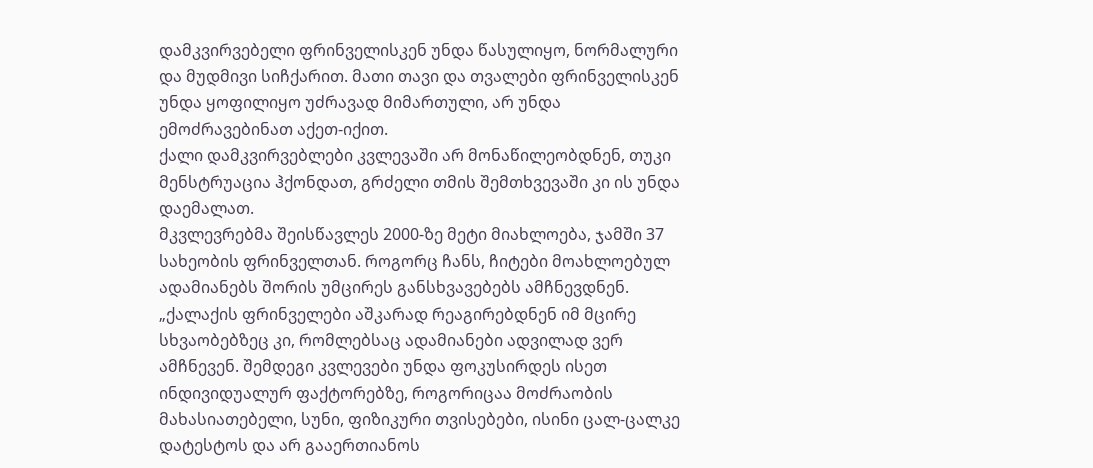დამკვირვებელი ფრინველისკენ უნდა წასულიყო, ნორმალური და მუდმივი სიჩქარით. მათი თავი და თვალები ფრინველისკენ უნდა ყოფილიყო უძრავად მიმართული, არ უნდა ემოძრავებინათ აქეთ-იქით.
ქალი დამკვირვებლები კვლევაში არ მონაწილეობდნენ, თუკი მენსტრუაცია ჰქონდათ, გრძელი თმის შემთხვევაში კი ის უნდა დაემალათ.
მკვლევრებმა შეისწავლეს 2000-ზე მეტი მიახლოება, ჯამში 37 სახეობის ფრინველთან. როგორც ჩანს, ჩიტები მოახლოებულ ადამიანებს შორის უმცირეს განსხვავებებს ამჩნევდნენ.
„ქალაქის ფრინველები აშკარად რეაგირებდნენ იმ მცირე სხვაობებზეც კი, რომლებსაც ადამიანები ადვილად ვერ ამჩნევენ. შემდეგი კვლევები უნდა ფოკუსირდეს ისეთ ინდივიდუალურ ფაქტორებზე, როგორიცაა მოძრაობის მახასიათებელი, სუნი, ფიზიკური თვისებები, ისინი ცალ-ცალკე დატესტოს და არ გააერთიანოს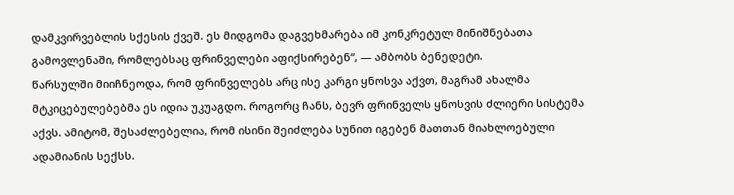დამკვირვებლის სქესის ქვეშ. ეს მიდგომა დაგვეხმარება იმ კონკრეტულ მინიშნებათა გამოვლენაში, რომლებსაც ფრინველები აფიქსირებენ“, — ამბობს ბენედეტი.
წარსულში მიიჩნეოდა, რომ ფრინველებს არც ისე კარგი ყნოსვა აქვთ, მაგრამ ახალმა მტკიცებულებებმა ეს იდია უკუაგდო. როგორც ჩანს, ბევრ ფრინველს ყნოსვის ძლიერი სისტემა აქვს. ამიტომ, შესაძლებელია, რომ ისინი შეიძლება სუნით იგებენ მათთან მიახლოებული ადამიანის სექსს.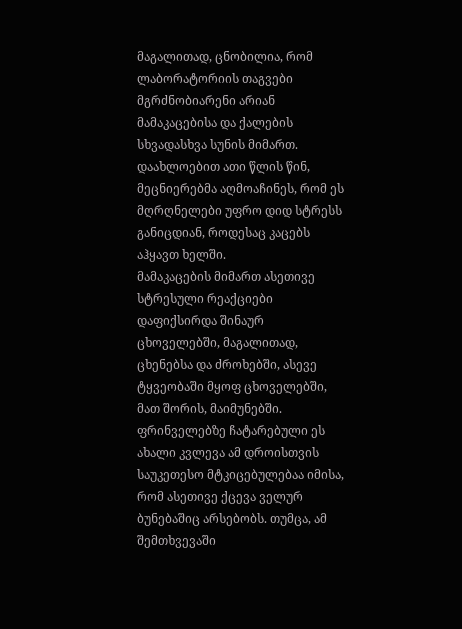მაგალითად, ცნობილია, რომ ლაბორატორიის თაგვები მგრძნობიარენი არიან მამაკაცებისა და ქალების სხვადასხვა სუნის მიმართ. დაახლოებით ათი წლის წინ, მეცნიერებმა აღმოაჩინეს, რომ ეს მღრღნელები უფრო დიდ სტრესს განიცდიან, როდესაც კაცებს აჰყავთ ხელში.
მამაკაცების მიმართ ასეთივე სტრესული რეაქციები დაფიქსირდა შინაურ ცხოველებში, მაგალითად, ცხენებსა და ძროხებში, ასევე ტყვეობაში მყოფ ცხოველებში, მათ შორის, მაიმუნებში.
ფრინველებზე ჩატარებული ეს ახალი კვლევა ამ დროისთვის საუკეთესო მტკიცებულებაა იმისა, რომ ასეთივე ქცევა ველურ ბუნებაშიც არსებობს. თუმცა, ამ შემთხვევაში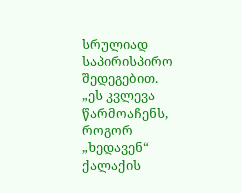სრულიად საპირისპირო შედეგებით.
„ეს კვლევა წარმოაჩენს, როგორ „ხედავენ“ ქალაქის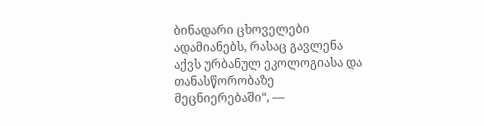ბინადარი ცხოველები ადამიანებს, რასაც გავლენა აქვს ურბანულ ეკოლოგიასა და თანასწორობაზე მეცნიერებაში“, —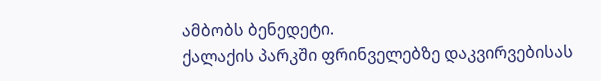ამბობს ბენედეტი.
ქალაქის პარკში ფრინველებზე დაკვირვებისას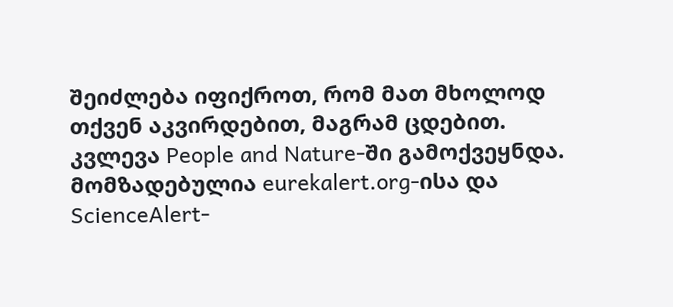შეიძლება იფიქროთ, რომ მათ მხოლოდ თქვენ აკვირდებით, მაგრამ ცდებით.
კვლევა People and Nature-ში გამოქვეყნდა.
მომზადებულია eurekalert.org-ისა და ScienceAlert-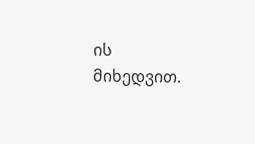ის მიხედვით.